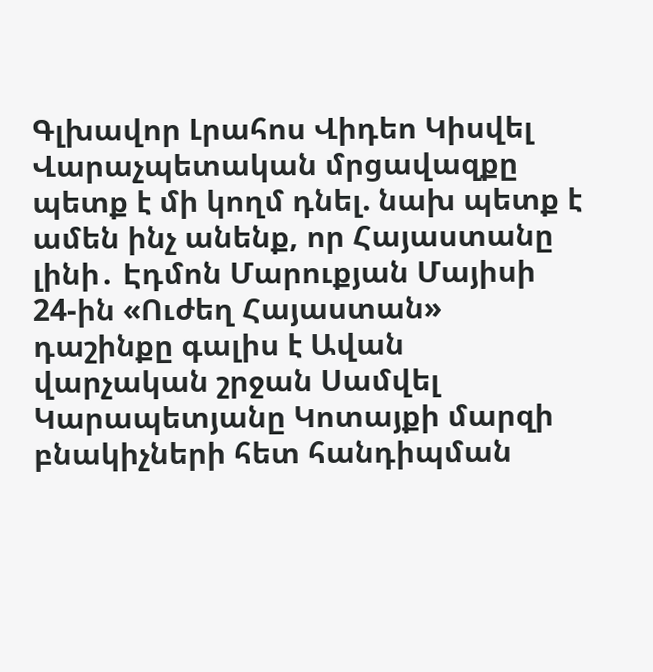Գլխավոր Լրահոս Վիդեո Կիսվել
Վարաչպետական մրցավազքը պետք է մի կողմ դնել. նախ պետք է ամեն ինչ անենք, որ Հայաստանը լինի․ Էդմոն Մարուքյան Մայիսի 24-ին «Ուժեղ Հայաստան» դաշինքը գալիս է Ավան վարչական շրջան Սամվել Կարապետյանը Կոտայքի մարզի բնակիչների հետ հանդիպման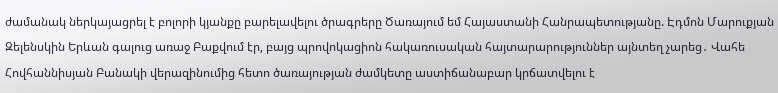ժամանակ ներկայացրել է բոլորի կյանքը բարելավելու ծրագրերը Ծառայում եմ Հայաստանի Հանրապետությանը. Էդմոն Մարուքյան Զելենսկին Երևան գալուց առաջ Բաքվում էր, բայց պրովոկացիոն հակառուսական հայտարարություններ այնտեղ չարեց․ Վահե Հովհաննիսյան Բանակի վերազինումից հետո ծառայության ժամկետը աստիճանաբար կրճատվելու է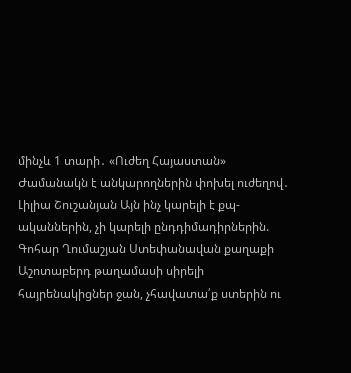մինչև 1 տարի․ «Ուժեղ Հայաստան» Ժամանակն է անկարողներին փոխել ուժեղով․ Լիլիա Շուշանյան Այն ինչ կարելի է քպ-ականներին, չի կարելի ընդդիմադիրներին. Գոհար Ղումաշյան Ստեփանավան քաղաքի Աշոտաբերդ թաղամասի սիրելի հայրենակիցներ ջան, չհավատա՛ք ստերին ու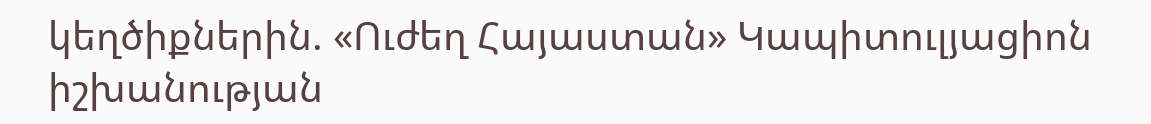կեղծիքներին. «Ուժեղ Հայաստան» Կապիտուլյացիոն իշխանության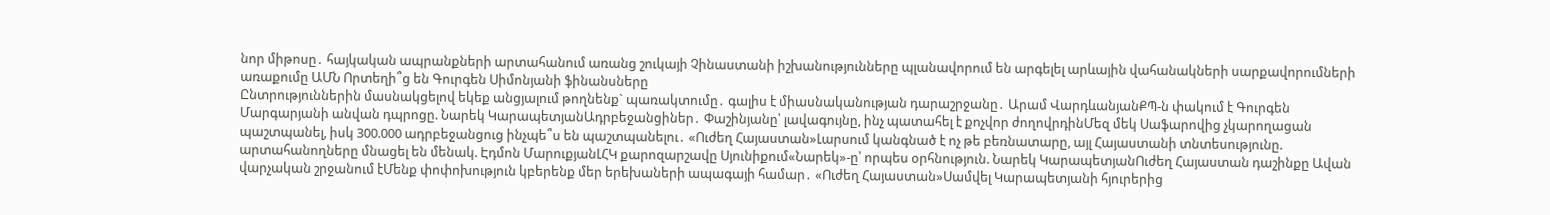նոր միթոսը․ հայկական ապրանքների արտահանում առանց շուկայի Չինաստանի իշխանությունները պլանավորում են արգելել արևային վահանակների սարքավորումների առաքումը ԱՄՆ Որտեղի՞ց են Գուրգեն Սիմոնյանի ֆինանսները
Ընտրություններին մասնակցելով եկեք անցյալում թողնենք` պառակտումը․ գալիս է միասնականության դարաշրջանը․ Արամ ՎարդևանյանՔՊ-ն փակում է Գուրգեն Մարգարյանի անվան դպրոցը. Նարեկ ԿարապետյանԱդրբեջանցիներ․ Փաշինյանը՝ լավագույնը, ինչ պատահել է քոչվոր ժողովրդինՄեզ մեկ Սաֆարովից չկարողացան պաշտպանել, իսկ 300.000 ադրբեջանցուց ինչպե՞ս են պաշտպանելու․ «Ուժեղ Հայաստան»Լարսում կանգնած է ոչ թե բեռնատարը, այլ Հայաստանի տնտեսությունը. արտահանողները մնացել են մենակ. Էդմոն ՄարուքյանԼՀԿ քարոզարշավը Սյունիքում«Նարեկ»-ը՝ որպես օրհնություն. Նարեկ ԿարապետյանՈւժեղ Հայաստան դաշինքը Ավան վարչական շրջանում էՄենք փոփոխություն կբերենք մեր երեխաների ապագայի համար․ «Ուժեղ Հայաստան»Սամվել Կարապետյանի հյուրերից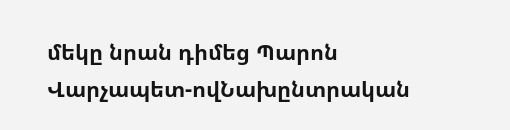մեկը նրան դիմեց Պարոն Վարչապետ-ովՆախընտրական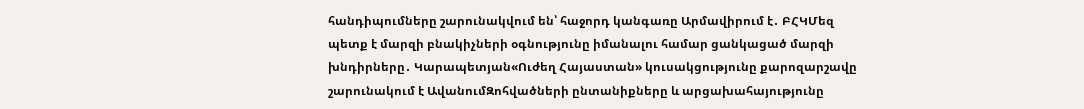հանդիպումները շարունակվում են՝ հաջորդ կանգառը Արմավիրում է․ ԲՀԿՄեզ պետք է մարզի բնակիչների օգնությունը իմանալու համար ցանկացած մարզի խնդիրները․ Կարապետյան«Ուժեղ Հայաստան» կուսակցությունը քարոզարշավը շարունակում է ԱվանումԶոհվածների ընտանիքները և արցախահայությունը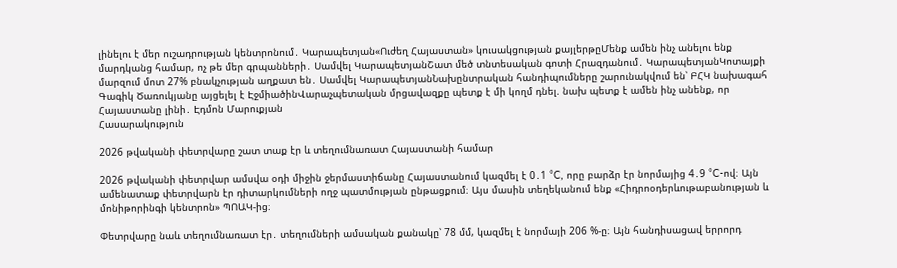լինելու է մեր ուշադրության կենտրոնում․ Կարապետյան«Ուժեղ Հայաստան» կուսակցության քայլերթըՄենք ամեն ինչ անելու ենք մարդկանց համար, ոչ թե մեր գրպանների․ Սամվել ԿարապետյանՇատ մեծ տնտեսական գոտի Հրազդանում․ ԿարապետյանԿոտայքի մարզում մոտ 27% բնակչության աղքատ են․ Սամվել ԿարապետյանՆախընտրական հանդիպումները շարունակվում են՝ ԲՀԿ նախագահ Գագիկ Ծառուկյանը այցելել է ԷջմիածինՎարաչպետական մրցավազքը պետք է մի կողմ դնել. նախ պետք է ամեն ինչ անենք, որ Հայաստանը լինի․ Էդմոն Մարուքյան
Հասարակություն

2026 թվականի փետրվարը շատ տաք էր և տեղումնառատ Հայաստանի համար

2026 թվականի փետրվար ամսվա օդի միջին ջերմաստիճանը Հայաստանում կազմել է 0․1 °C, որը բարձր էր նորմայից 4․9 °C-ով։ Այն ամենատաք փետրվարն էր դիտարկումների ողջ պատմության ընթացքում։ Այս մասին տեղեկանում ենք «Հիդրոօդերևութաբանության և մոնիթորինգի կենտրոն» ՊՈԱԿ-ից։

Փետրվարը նաև տեղումնառատ էր․ տեղումների ամսական քանակը՝ 78 մմ, կազմել է նորմայի 206 %-ը։ Այն հանդիսացավ երրորդ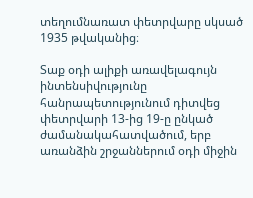տեղումնառատ փետրվարը սկսած 1935 թվականից։

Տաք օդի ալիքի առավելագույն ինտենսիվությունը հանրապետությունում դիտվեց փետրվարի 13-ից 19-ը ընկած ժամանակահատվածում, երբ առանձին շրջաններում օդի միջին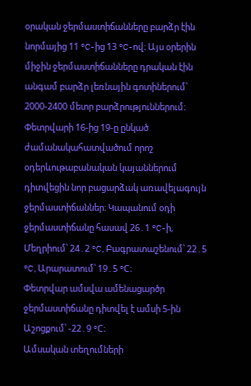օրական ջերմաստիճանները բարձր էին նորմայից 11 °C-ից 13 °C-ով։ Այս օրերին միջին ջերմաստիճանները դրական էին անգամ բարձր լեռնային գոտիներում՝ 2000-2400 մետր բարձրություններում։
Փետրվարի 16-ից 19-ը ընկած ժամանակահատվածում որոշ օդերևութաբանական կայաններում դիտվեցին նոր բացարձակ առավելագույն ջերմաստիճաններ։ Կապանում օդի ջերմաստիճանը հասավ 26․1 °C-ի, Մեղրիում՝ 24․2 °C, Բագրատաշենում՝ 22․5 °C, Արարատում՝ 19․5 °C։
Փետրվար ամսվա ամենացարծր ջերմաստիճանը դիտվել է ամսի 5-ին Աշոցքում՝ -22․9 °C։
Ամսական տեղումների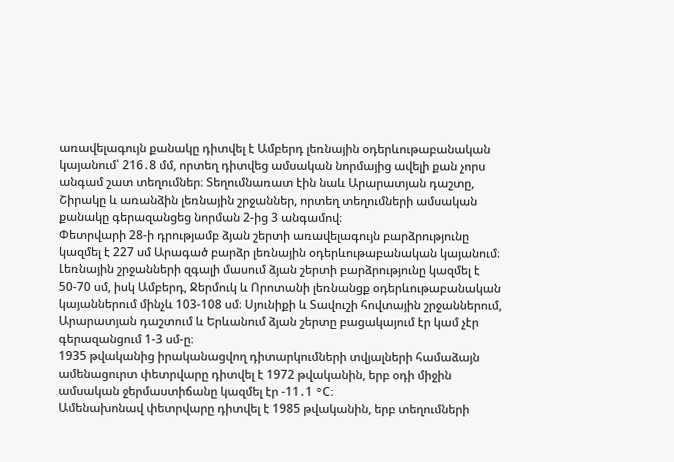առավելագույն քանակը դիտվել է Ամբերդ լեռնային օդերևութաբանական կայանում՝ 216․8 մմ, որտեղ դիտվեց ամսական նորմայից ավելի քան չորս անգամ շատ տեղումներ։ Տեղումնառատ էին նաև Արարատյան դաշտը, Շիրակը և առանձին լեռնային շրջաններ, որտեղ տեղումների ամսական քանակը գերազանցեց նորման 2-ից 3 անգամով։
Փետրվարի 28-ի դրությամբ ձյան շերտի առավելագույն բարձրությունը կազմել է 227 սմ Արագած բարձր լեռնային օդերևութաբանական կայանում։ Լեռնային շրջանների զգալի մասում ձյան շերտի բարձրությունը կազմել է 50-70 սմ, իսկ Ամբերդ, Ջերմուկ և Որոտանի լեռնանցք օդերևութաբանական կայաններում մինչև 103-108 սմ։ Սյունիքի և Տավուշի հովտային շրջաններում, Արարատյան դաշտում և Երևանում ձյան շերտը բացակայում էր կամ չէր գերազանցում 1-3 սմ-ը։
1935 թվականից իրականացվող դիտարկումների տվյալների համաձայն ամենացուրտ փետրվարը դիտվել է 1972 թվականին, երբ օդի միջին ամսական ջերմաստիճանը կազմել էր -11․1 °C։
Ամենախոնավ փետրվարը դիտվել է 1985 թվականին, երբ տեղումների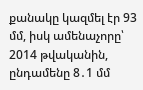քանակը կազմել էր 93 մմ, իսկ ամենաչորը՝ 2014 թվականին, ընդամենը 8․1 մմ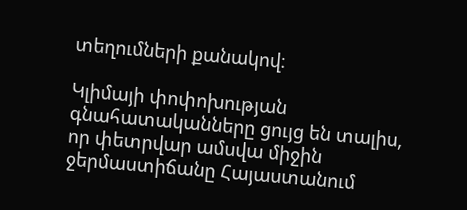տեղումների քանակով։

Կլիմայի փոփոխության գնահատականները ցույց են տալիս, որ փետրվար ամսվա միջին ջերմաստիճանը Հայաստանում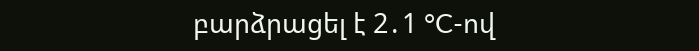բարձրացել է 2․1 °C-ով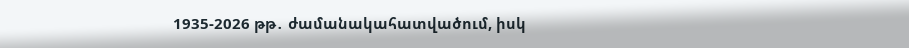1935-2026 թթ․ ժամանակահատվածում, իսկ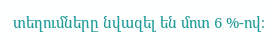տեղումները նվազել են մոտ 6 %-ով։